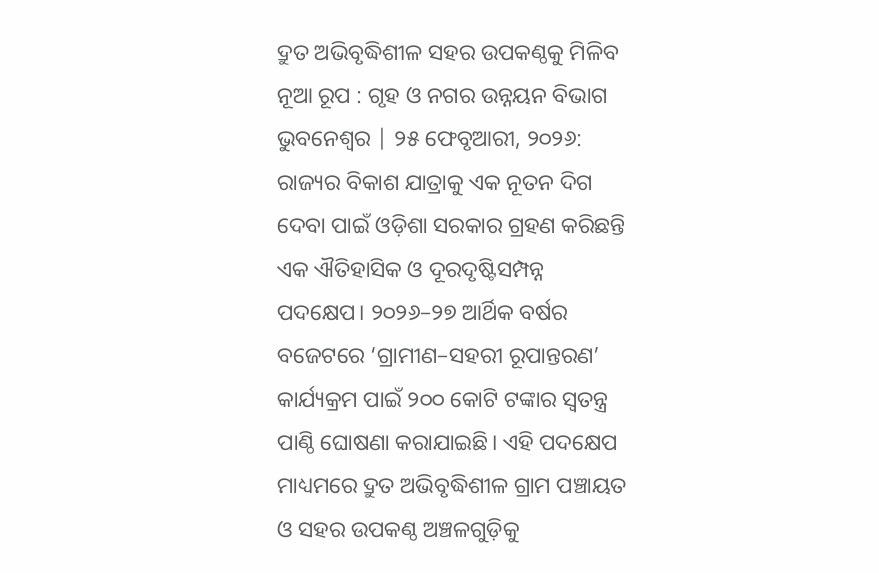ଦ୍ରୁତ ଅଭିବୃଦ୍ଧିଶୀଳ ସହର ଉପକଣ୍ଠକୁ ମିଳିବ ନୂଆ ରୂପ : ଗୃହ ଓ ନଗର ଉନ୍ନୟନ ବିଭାଗ
ଭୁବନେଶ୍ୱର | ୨୫ ଫେବୃଆରୀ, ୨୦୨୬: ରାଜ୍ୟର ବିକାଶ ଯାତ୍ରାକୁ ଏକ ନୂତନ ଦିଗ ଦେବା ପାଇଁ ଓଡ଼ିଶା ସରକାର ଗ୍ରହଣ କରିଛନ୍ତି ଏକ ଐତିହାସିକ ଓ ଦୂରଦୃଷ୍ଟିସମ୍ପନ୍ନ ପଦକ୍ଷେପ। ୨୦୨୬–୨୭ ଆର୍ଥିକ ବର୍ଷର ବଜେଟରେ ‘ଗ୍ରାମୀଣ–ସହରୀ ରୂପାନ୍ତରଣ’ କାର୍ଯ୍ୟକ୍ରମ ପାଇଁ ୨୦୦ କୋଟି ଟଙ୍କାର ସ୍ୱତନ୍ତ୍ର ପାଣ୍ଠି ଘୋଷଣା କରାଯାଇଛି। ଏହି ପଦକ୍ଷେପ ମାଧ୍ୟମରେ ଦ୍ରୁତ ଅଭିବୃଦ୍ଧିଶୀଳ ଗ୍ରାମ ପଞ୍ଚାୟତ ଓ ସହର ଉପକଣ୍ଠ ଅଞ୍ଚଳଗୁଡ଼ିକୁ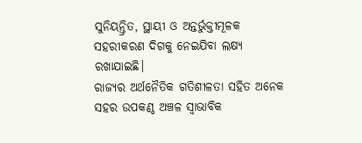ସୁନିୟନ୍ତ୍ରିତ, ସ୍ଥାୟୀ ଓ ଅନ୍ତର୍ଭୁକ୍ତୀମୂଳକ ସହରୀକରଣ ଦିଗକୁ ନେଇଯିବା ଲକ୍ଷ୍ୟ ରଖାଯାଇଛି।
ରାଜ୍ୟର ଅର୍ଥନୈତିକ ଗତିଶୀଳତା ସହିତ ଅନେକ ସହର ଉପକଣ୍ଠ ଅଞ୍ଚଳ ସ୍ୱାଭାବିକ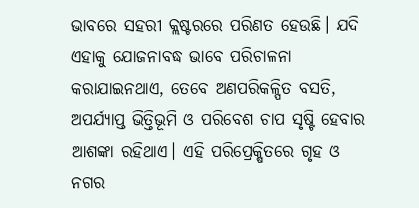ଭାବରେ ସହରୀ କ୍ଲଷ୍ଟରରେ ପରିଣତ ହେଉଛି। ଯଦି ଏହାକୁ ଯୋଜନାବଦ୍ଧ ଭାବେ ପରିଚାଳନା କରାଯାଇନଥାଏ, ତେବେ ଅଣପରିକଳ୍ପିତ ବସତି, ଅପର୍ଯ୍ୟାପ୍ତ ଭିତ୍ତିଭୂମି ଓ ପରିବେଶ ଚାପ ସୃଷ୍ଟି ହେବାର ଆଶଙ୍କା ରହିଥାଏ। ଏହି ପରିପ୍ରେକ୍ଷିତରେ ଗୃହ ଓ ନଗର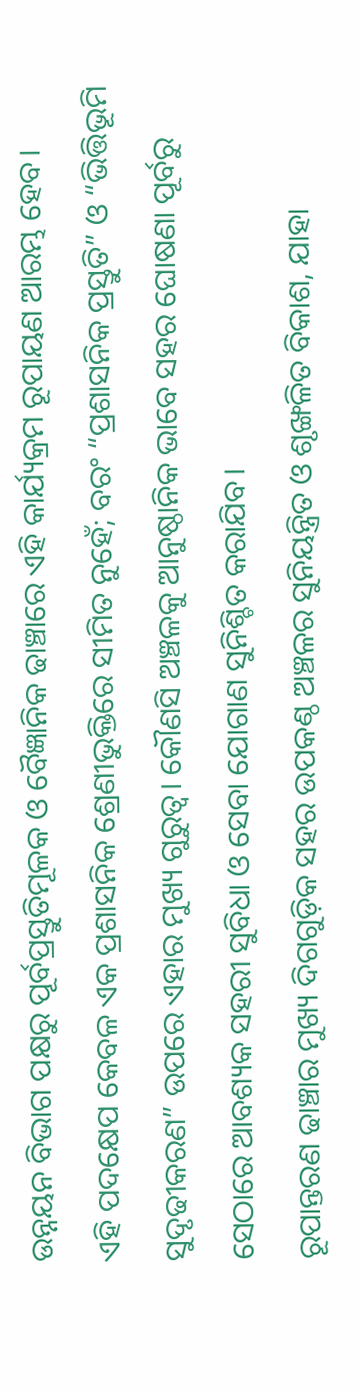ଉନ୍ନୟନ ବିଭାଗ ପକ୍ଷରୁ ପୂର୍ବପ୍ରସ୍ତୁତିମୂଳକ ଓ ବୈଜ୍ଞାନିକ ଢାଞ୍ଚାରେ ଏହି କାର୍ଯ୍ୟକ୍ରମ ରୂପାୟଣ ଆରମ୍ଭ ହେବ।
ଏହି ପଦକ୍ଷେପ କେବଳ ଏକ ପ୍ରଶାସନିକ ଶ୍ରେଣୀଭୁକ୍ତିରେ ସୀମିତ ନୁହେଁ; ବରଂ “ପ୍ରଶାସନିକ ପ୍ରସ୍ତୁତି” ଓ “ଭିତ୍ତିଭୂମି ସୁଦୃଢୀକରଣ” ଉପରେ ଏହାର ମୁଖ୍ୟ ଗୁରୁତ୍ୱ। କୌଣସି ଅଞ୍ଚଳକୁ ଆନୁଷ୍ଠାନିକ ଭାବେ ସହର ଘୋଷଣା ପୂର୍ବରୁ ସେଠାରେ ଆବଶ୍ୟକ ସହରୀ ସୁବିଧା ଓ ସେବା ଯୋଗାଣ ସୁନିଶ୍ଚିତ କରାଯିବ।
ରୂପାନ୍ତରଣ ଢାଞ୍ଚାର ମୁଖ୍ୟ ଦିଗଗୁଡ଼ିକ ସହର ଉପକଣ୍ଠ ଅଞ୍ଚଳର ସୁନିୟନ୍ତ୍ରିତ ଓ ଶୃଙ୍ଖଳିତ ବିକାଶ, ଯାହା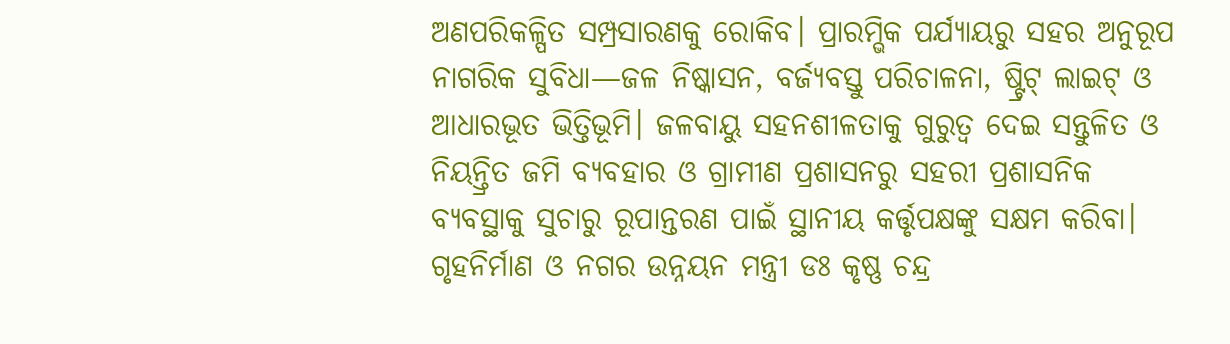ଅଣପରିକଳ୍ପିତ ସମ୍ପ୍ରସାରଣକୁ ରୋକିବ। ପ୍ରାରମ୍ଭିକ ପର୍ଯ୍ୟାୟରୁ ସହର ଅନୁରୂପ ନାଗରିକ ସୁବିଧା—ଜଳ ନିଷ୍କାସନ, ବର୍ଜ୍ୟବସ୍ତୁ ପରିଚାଳନା, ଷ୍ଟ୍ରିଟ୍ ଲାଇଟ୍ ଓ ଆଧାରଭୂତ ଭିତ୍ତିଭୂମି। ଜଳବାୟୁ ସହନଶୀଳତାକୁ ଗୁରୁତ୍ୱ ଦେଇ ସନ୍ତୁଳିତ ଓ ନିୟନ୍ତ୍ରିତ ଜମି ବ୍ୟବହାର ଓ ଗ୍ରାମୀଣ ପ୍ରଶାସନରୁ ସହରୀ ପ୍ରଶାସନିକ ବ୍ୟବସ୍ଥାକୁ ସୁଚାରୁ ରୂପାନ୍ତରଣ ପାଇଁ ସ୍ଥାନୀୟ କର୍ତ୍ତୃପକ୍ଷଙ୍କୁ ସକ୍ଷମ କରିବା।
ଗୃହନିର୍ମାଣ ଓ ନଗର ଉନ୍ନୟନ ମନ୍ତ୍ରୀ ଡଃ କୃଷ୍ଣ ଚନ୍ଦ୍ର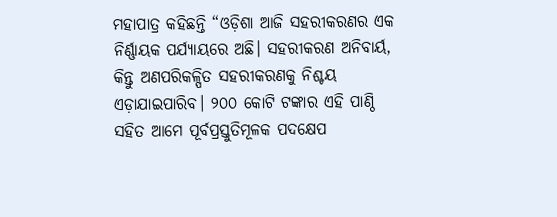ମହାପାତ୍ର କହିଛନ୍ତି “ଓଡ଼ିଶା ଆଜି ସହରୀକରଣର ଏକ ନିର୍ଣ୍ଣାୟକ ପର୍ଯ୍ୟାୟରେ ଅଛି। ସହରୀକରଣ ଅନିବାର୍ୟ, କିନ୍ତୁ ଅଣପରିକଳ୍ପିତ ସହରୀକରଣକୁ ନିଶ୍ଚୟ ଏଡ଼ାଯାଇପାରିବ। ୨୦୦ କୋଟି ଟଙ୍କାର ଏହି ପାଣ୍ଠି ସହିତ ଆମେ ପୂର୍ବପ୍ରସ୍ତୁତିମୂଳକ ପଦକ୍ଷେପ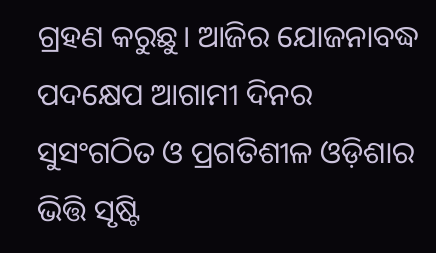ଗ୍ରହଣ କରୁଛୁ। ଆଜିର ଯୋଜନାବଦ୍ଧ ପଦକ୍ଷେପ ଆଗାମୀ ଦିନର ସୁସଂଗଠିତ ଓ ପ୍ରଗତିଶୀଳ ଓଡ଼ିଶାର ଭିତ୍ତି ସୃଷ୍ଟି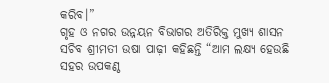କରିବ।”
ଗୃହ ଓ ନଗର ଉନ୍ନୟନ ବିଭାଗର ଅତିରିକ୍ତ ମୁଖ୍ୟ ଶାସନ ସଚିବ ଶ୍ରୀମତୀ ଉଷା ପାଢ଼ୀ କହିଛନ୍ତି “ଆମ ଲକ୍ଷ୍ୟ ହେଉଛି ସହର ଉପକଣ୍ଠ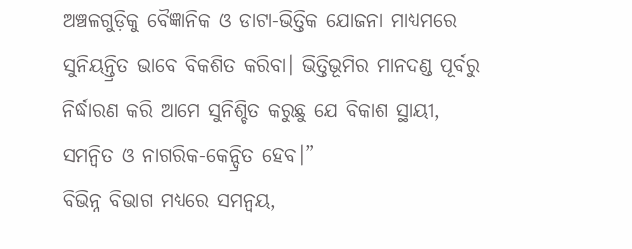ଅଞ୍ଚଳଗୁଡ଼ିକୁ ବୈଜ୍ଞାନିକ ଓ ଡାଟା-ଭିତ୍ତିକ ଯୋଜନା ମାଧ୍ୟମରେ ସୁନିୟନ୍ତ୍ରିତ ଭାବେ ବିକଶିତ କରିବା। ଭିତ୍ତିଭୂମିର ମାନଦଣ୍ଡ ପୂର୍ବରୁ ନିର୍ଦ୍ଧାରଣ କରି ଆମେ ସୁନିଶ୍ଚିତ କରୁଛୁ ଯେ ବିକାଶ ସ୍ଥାୟୀ, ସମନ୍ୱିତ ଓ ନାଗରିକ-କେନ୍ଦ୍ରିତ ହେବ।”
ବିଭିନ୍ନ ବିଭାଗ ମଧ୍ୟରେ ସମନ୍ୱୟ,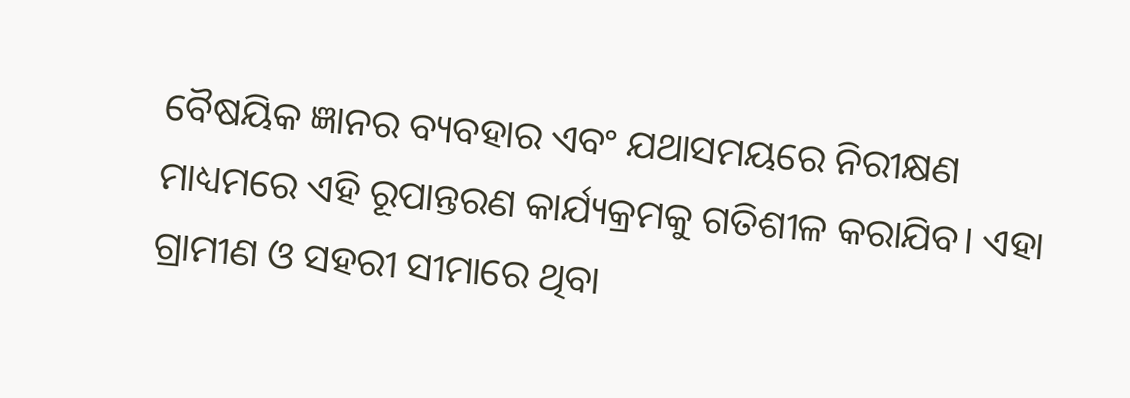ବୈଷୟିକ ଜ୍ଞାନର ବ୍ୟବହାର ଏବଂ ଯଥାସମୟରେ ନିରୀକ୍ଷଣ ମାଧ୍ୟମରେ ଏହି ରୂପାନ୍ତରଣ କାର୍ଯ୍ୟକ୍ରମକୁ ଗତିଶୀଳ କରାଯିବ। ଏହା ଗ୍ରାମୀଣ ଓ ସହରୀ ସୀମାରେ ଥିବା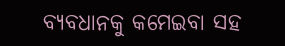ବ୍ୟବଧାନକୁ କମେଇବା ସହ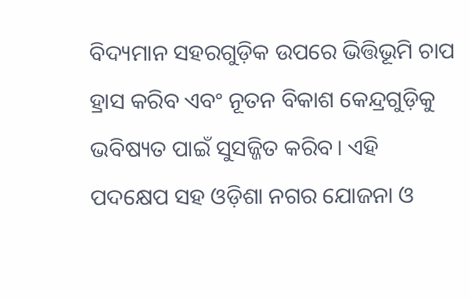ବିଦ୍ୟମାନ ସହରଗୁଡ଼ିକ ଉପରେ ଭିତ୍ତିଭୂମି ଚାପ ହ୍ରାସ କରିବ ଏବଂ ନୂତନ ବିକାଶ କେନ୍ଦ୍ରଗୁଡ଼ିକୁ ଭବିଷ୍ୟତ ପାଇଁ ସୁସଜ୍ଜିତ କରିବ। ଏହି ପଦକ୍ଷେପ ସହ ଓଡ଼ିଶା ନଗର ଯୋଜନା ଓ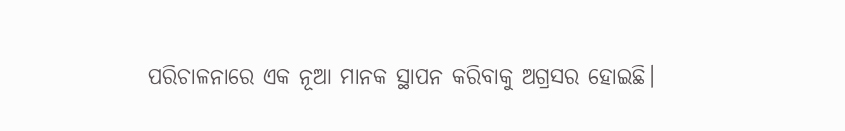ପରିଚାଳନାରେ ଏକ ନୂଆ ମାନକ ସ୍ଥାପନ କରିବାକୁ ଅଗ୍ରସର ହୋଇଛି।